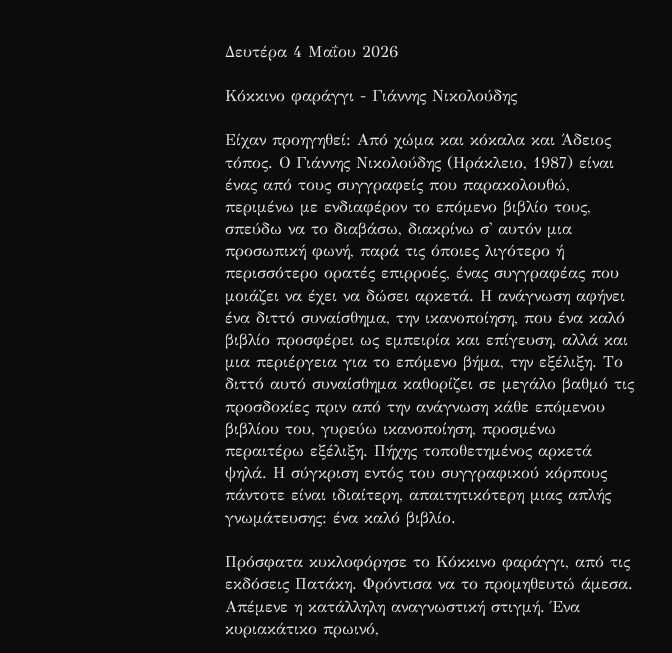Δευτέρα 4 Μαΐου 2026

Κόκκινο φαράγγι - Γιάννης Νικολούδης

Είχαν προηγηθεί: Από χώμα και κόκαλα και Άδειος τόπος. Ο Γιάννης Νικολούδης (Ηράκλειο, 1987) είναι ένας από τους συγγραφείς που παρακολουθώ, περιμένω με ενδιαφέρον το επόμενο βιβλίο τους, σπεύδω να το διαβάσω, διακρίνω σ' αυτόν μια προσωπική φωνή, παρά τις όποιες λιγότερο ή περισσότερο ορατές επιρροές, ένας συγγραφέας που μοιάζει να έχει να δώσει αρκετά. Η ανάγνωση αφήνει ένα διττό συναίσθημα, την ικανοποίηση, που ένα καλό βιβλίο προσφέρει ως εμπειρία και επίγευση, αλλά και μια περιέργεια για το επόμενο βήμα, την εξέλιξη. Το διττό αυτό συναίσθημα καθορίζει σε μεγάλο βαθμό τις προσδοκίες πριν από την ανάγνωση κάθε επόμενου βιβλίου του, γυρεύω ικανοποίηση, προσμένω περαιτέρω εξέλιξη. Πήχης τοποθετημένος αρκετά ψηλά. Η σύγκριση εντός του συγγραφικού κόρπους πάντοτε είναι ιδιαίτερη, απαιτητικότερη μιας απλής γνωμάτευσης: ένα καλό βιβλίο.

Πρόσφατα κυκλοφόρησε το Κόκκινο φαράγγι, από τις εκδόσεις Πατάκη. Φρόντισα να το προμηθευτώ άμεσα. Απέμενε η κατάλληλη αναγνωστική στιγμή. Ένα κυριακάτικο πρωινό,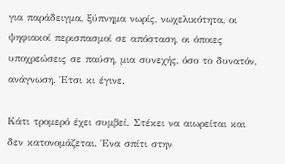για παράδειγμα, ξύπνημα νωρίς, νωχελικότητα, οι ψηφιακοί περισπασμοί σε απόσταση, οι όποιες υποχρεώσεις σε παύση, μια συνεχής, όσο το δυνατόν, ανάγνωση. Έτσι κι έγινε.

Κάτι τρομερό έχει συμβεί. Στέκει να αιωρείται και δεν κατονομάζεται. Ένα σπίτι στην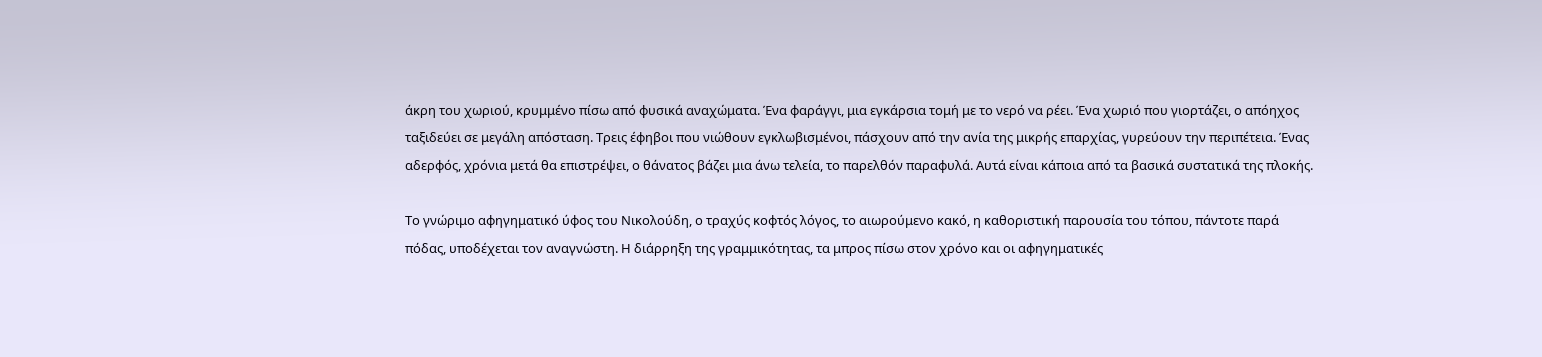άκρη του χωριού, κρυμμένο πίσω από φυσικά αναχώματα. Ένα φαράγγι, μια εγκάρσια τομή με το νερό να ρέει. Ένα χωριό που γιορτάζει, ο απόηχος ταξιδεύει σε μεγάλη απόσταση. Τρεις έφηβοι που νιώθουν εγκλωβισμένοι, πάσχουν από την ανία της μικρής επαρχίας, γυρεύουν την περιπέτεια. Ένας αδερφός, χρόνια μετά θα επιστρέψει, ο θάνατος βάζει μια άνω τελεία, το παρελθόν παραφυλά. Αυτά είναι κάποια από τα βασικά συστατικά της πλοκής.

Το γνώριμο αφηγηματικό ύφος του Νικολούδη, ο τραχύς κοφτός λόγος, το αιωρούμενο κακό, η καθοριστική παρουσία του τόπου, πάντοτε παρά πόδας, υποδέχεται τον αναγνώστη. Η διάρρηξη της γραμμικότητας, τα μπρος πίσω στον χρόνο και οι αφηγηματικές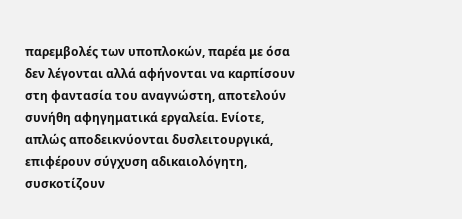παρεμβολές των υποπλοκών, παρέα με όσα δεν λέγονται αλλά αφήνονται να καρπίσουν στη φαντασία του αναγνώστη, αποτελούν συνήθη αφηγηματικά εργαλεία. Ενίοτε, απλώς αποδεικνύονται δυσλειτουργικά, επιφέρουν σύγχυση αδικαιολόγητη, συσκοτίζουν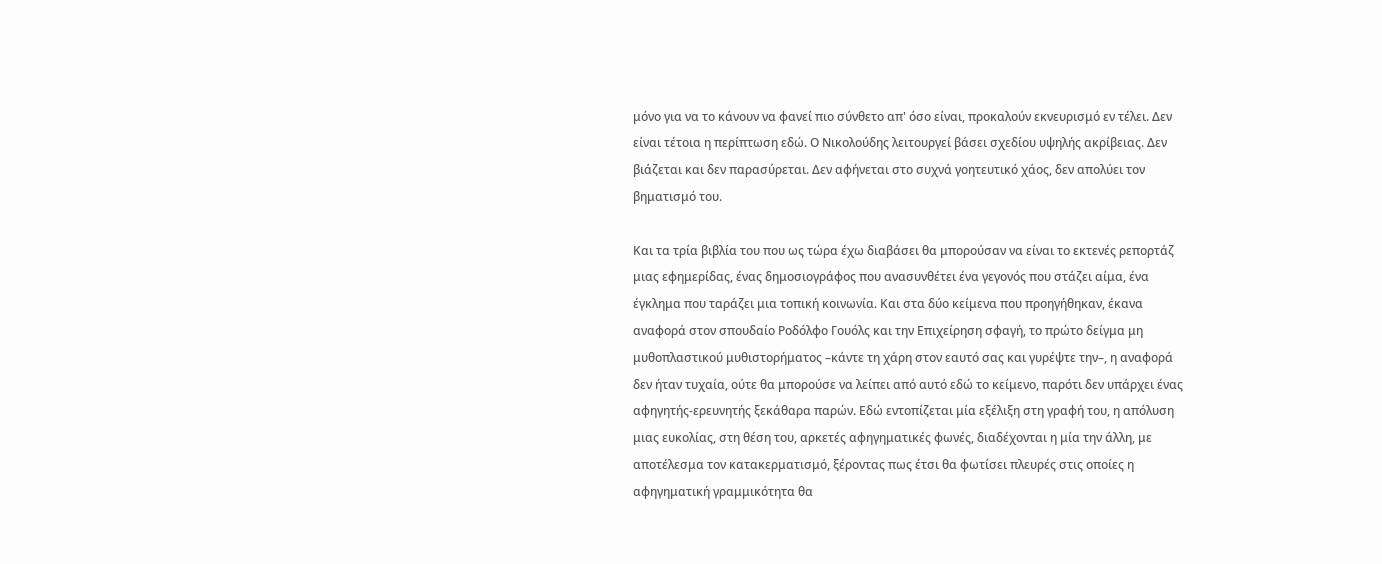μόνο για να το κάνουν να φανεί πιο σύνθετο απ' όσο είναι, προκαλούν εκνευρισμό εν τέλει. Δεν είναι τέτοια η περίπτωση εδώ. Ο Νικολούδης λειτουργεί βάσει σχεδίου υψηλής ακρίβειας. Δεν βιάζεται και δεν παρασύρεται. Δεν αφήνεται στο συχνά γοητευτικό χάος, δεν απολύει τον βηματισμό του.

Και τα τρία βιβλία του που ως τώρα έχω διαβάσει θα μπορούσαν να είναι το εκτενές ρεπορτάζ μιας εφημερίδας, ένας δημοσιογράφος που ανασυνθέτει ένα γεγονός που στάζει αίμα, ένα έγκλημα που ταράζει μια τοπική κοινωνία. Και στα δύο κείμενα που προηγήθηκαν, έκανα αναφορά στον σπουδαίο Ροδόλφο Γουόλς και την Επιχείρηση σφαγή, το πρώτο δείγμα μη μυθοπλαστικού μυθιστορήματος –κάντε τη χάρη στον εαυτό σας και γυρέψτε την–, η αναφορά δεν ήταν τυχαία, ούτε θα μπορούσε να λείπει από αυτό εδώ το κείμενο, παρότι δεν υπάρχει ένας αφηγητής-ερευνητής ξεκάθαρα παρών. Εδώ εντοπίζεται μία εξέλιξη στη γραφή του, η απόλυση μιας ευκολίας, στη θέση του, αρκετές αφηγηματικές φωνές, διαδέχονται η μία την άλλη, με αποτέλεσμα τον κατακερματισμό, ξέροντας πως έτσι θα φωτίσει πλευρές στις οποίες η αφηγηματική γραμμικότητα θα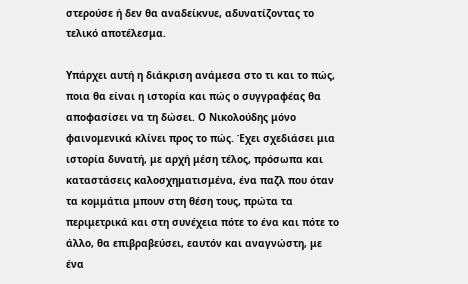στερούσε ή δεν θα αναδείκνυε, αδυνατίζοντας το τελικό αποτέλεσμα.

Υπάρχει αυτή η διάκριση ανάμεσα στο τι και το πώς, ποια θα είναι η ιστορία και πώς ο συγγραφέας θα αποφασίσει να τη δώσει. Ο Νικολούδης μόνο φαινομενικά κλίνει προς το πώς. Έχει σχεδιάσει μια ιστορία δυνατή, με αρχή μέση τέλος, πρόσωπα και καταστάσεις καλοσχηματισμένα, ένα παζλ που όταν τα κομμάτια μπουν στη θέση τους, πρώτα τα περιμετρικά και στη συνέχεια πότε το ένα και πότε το άλλο, θα επιβραβεύσει, εαυτόν και αναγνώστη, με ένα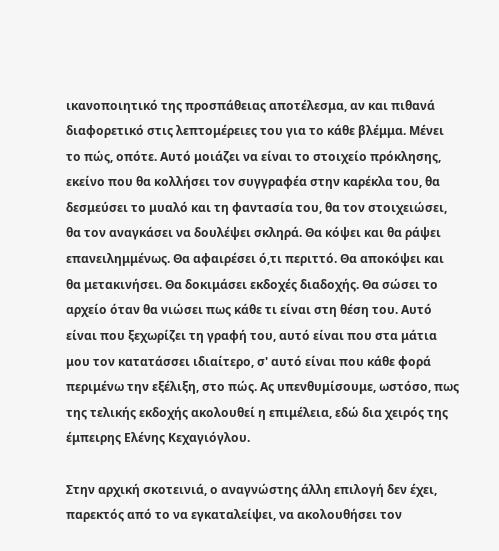ικανοποιητικό της προσπάθειας αποτέλεσμα, αν και πιθανά διαφορετικό στις λεπτομέρειες του για το κάθε βλέμμα. Μένει το πώς, οπότε. Αυτό μοιάζει να είναι το στοιχείο πρόκλησης, εκείνο που θα κολλήσει τον συγγραφέα στην καρέκλα του, θα δεσμεύσει το μυαλό και τη φαντασία του, θα τον στοιχειώσει, θα τον αναγκάσει να δουλέψει σκληρά. Θα κόψει και θα ράψει επανειλημμένως. Θα αφαιρέσει ό,τι περιττό. Θα αποκόψει και θα μετακινήσει. Θα δοκιμάσει εκδοχές διαδοχής. Θα σώσει το αρχείο όταν θα νιώσει πως κάθε τι είναι στη θέση του. Αυτό είναι που ξεχωρίζει τη γραφή του, αυτό είναι που στα μάτια μου τον κατατάσσει ιδιαίτερο, σ' αυτό είναι που κάθε φορά περιμένω την εξέλιξη, στο πώς. Ας υπενθυμίσουμε, ωστόσο, πως της τελικής εκδοχής ακολουθεί η επιμέλεια, εδώ δια χειρός της έμπειρης Ελένης Κεχαγιόγλου.

Στην αρχική σκοτεινιά, ο αναγνώστης άλλη επιλογή δεν έχει, παρεκτός από το να εγκαταλείψει, να ακολουθήσει τον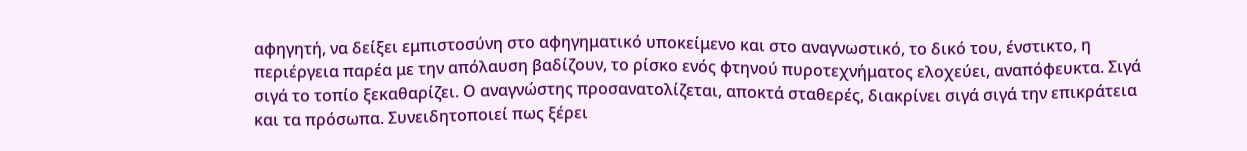αφηγητή, να δείξει εμπιστοσύνη στο αφηγηματικό υποκείμενο και στο αναγνωστικό, το δικό του, ένστικτο, η περιέργεια παρέα με την απόλαυση βαδίζουν, το ρίσκο ενός φτηνού πυροτεχνήματος ελοχεύει, αναπόφευκτα. Σιγά σιγά το τοπίο ξεκαθαρίζει. Ο αναγνώστης προσανατολίζεται, αποκτά σταθερές, διακρίνει σιγά σιγά την επικράτεια και τα πρόσωπα. Συνειδητοποιεί πως ξέρει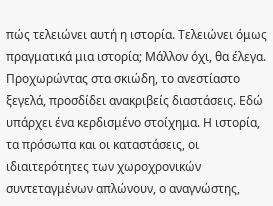πώς τελειώνει αυτή η ιστορία. Τελειώνει όμως πραγματικά μια ιστορία; Μάλλον όχι, θα έλεγα. Προχωρώντας στα σκιώδη, το ανεστίαστο ξεγελά, προσδίδει ανακριβείς διαστάσεις. Εδώ υπάρχει ένα κερδισμένο στοίχημα. Η ιστορία, τα πρόσωπα και οι καταστάσεις, οι ιδιαιτερότητες των χωροχρονικών συντεταγμένων απλώνουν, ο αναγνώστης,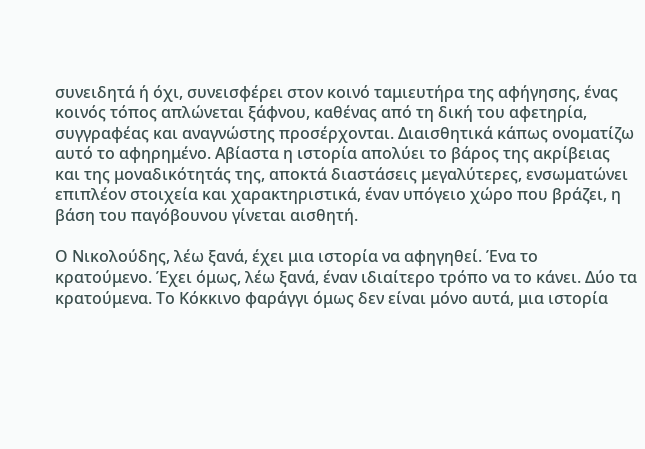συνειδητά ή όχι, συνεισφέρει στον κοινό ταμιευτήρα της αφήγησης, ένας κοινός τόπος απλώνεται ξάφνου, καθένας από τη δική του αφετηρία, συγγραφέας και αναγνώστης προσέρχονται. Διαισθητικά κάπως ονοματίζω αυτό το αφηρημένο. Αβίαστα η ιστορία απολύει το βάρος της ακρίβειας και της μοναδικότητάς της, αποκτά διαστάσεις μεγαλύτερες, ενσωματώνει επιπλέον στοιχεία και χαρακτηριστικά, έναν υπόγειο χώρο που βράζει, η βάση του παγόβουνου γίνεται αισθητή.

Ο Νικολούδης, λέω ξανά, έχει μια ιστορία να αφηγηθεί. Ένα το κρατούμενο. Έχει όμως, λέω ξανά, έναν ιδιαίτερο τρόπο να το κάνει. Δύο τα κρατούμενα. Το Κόκκινο φαράγγι όμως δεν είναι μόνο αυτά, μια ιστορία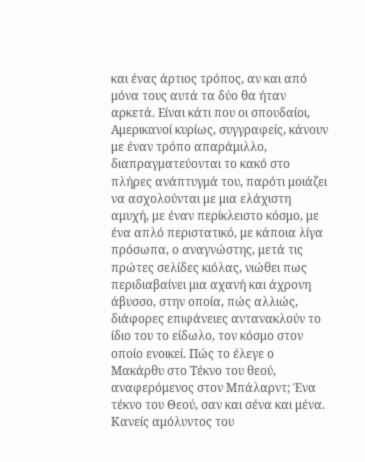και ένας άρτιος τρόπος, αν και από μόνα τους αυτά τα δύο θα ήταν αρκετά. Είναι κάτι που οι σπουδαίοι, Αμερικανοί κυρίως, συγγραφείς, κάνουν με έναν τρόπο απαράμιλλο, διαπραγματεύονται το κακό στο πλήρες ανάπτυγμά του, παρότι μοιάζει να ασχολούνται με μια ελάχιστη αμυχή, με έναν περίκλειστο κόσμο, με ένα απλό περιστατικό, με κάποια λίγα πρόσωπα, ο αναγνώστης, μετά τις πρώτες σελίδες κιόλας, νιώθει πως περιδιαβαίνει μια αχανή και άχρονη άβυσσο, στην οποία, πώς αλλιώς, διάφορες επιφάνειες αντανακλούν το ίδιο του το είδωλο, τον κόσμο στον οποίο ενοικεί. Πώς το έλεγε ο Μακάρθυ στο Τέκνο του θεού, αναφερόμενος στον Μπάλαρντ; Ένα τέκνο του Θεού, σαν και σένα και μένα. Κανείς αμόλυντος του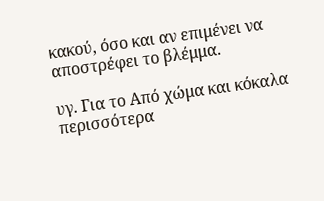κακού, όσο και αν επιμένει να αποστρέφει το βλέμμα.

υγ. Για το Από χώμα και κόκαλα περισσότερα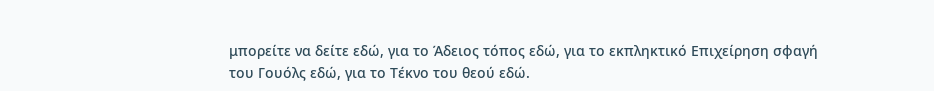μπορείτε να δείτε εδώ, για το Άδειος τόπος εδώ, για το εκπληκτικό Επιχείρηση σφαγή του Γουόλς εδώ, για το Τέκνο του θεού εδώ.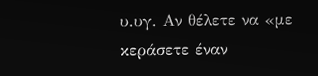υ.υγ. Αν θέλετε να «με κεράσετε έναν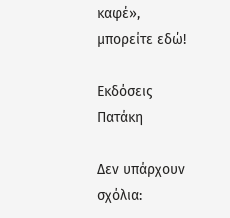καφέ», μπορείτε εδώ!

Εκδόσεις Πατάκη

Δεν υπάρχουν σχόλια: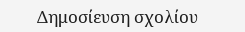Δημοσίευση σχολίου